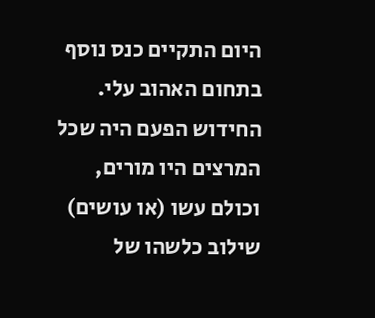היום התקיים כנס נוסף בתחום האהוב עלי. החידוש הפעם היה שכל המרצים היו מורים, וכולם עשו (או עושים) שילוב כלשהו של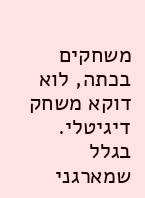משחקים בכתה, לוא דוקא משחק דיגיטלי. בגלל שמארגני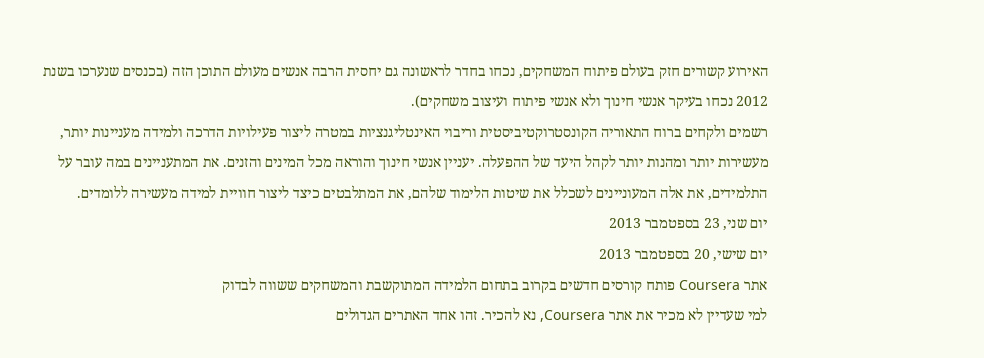האירוע קשורים חזק בעולם פיתוח המשחקים, נכחו בחדר לראשונה גם יחסית הרבה אנשים מעולם התוכן הזה (בכנסים שנערכו בשנת 2012 נכחו בעיקר אנשי חינוך ולא אנשי פיתוח ועיצוב משחקים).
רשמים ולקחים ברוח התאוריה הקונסטרוקטיביסטית וריבוי האינטליגנציות במטרה ליצור פעילויות הדרכה ולמידה מעניינות יותר, מעשירות יותר ומהנות יותר לקהל היעד של ההפעלה. יעניין אנשי חינוך והוראה מכל המינים והזנים. את המתעניינים במה עובר על התלמידים, את אלה המעוניינים לשכלל את שיטות הלימוד שלהם, את המתלבטים כיצד ליצור חוויית למידה מעשירה ללומדים.
יום שני, 23 בספטמבר 2013
יום שישי, 20 בספטמבר 2013
אתר Coursera פותח קורסים חדשים בקרוב בתחום הלמידה המתוקשבת והמשחקים ששווה לבדוק
למי שעדיין לא מכיר את אתר Coursera, נא להכיר. זהו אחד האתרים הגדולים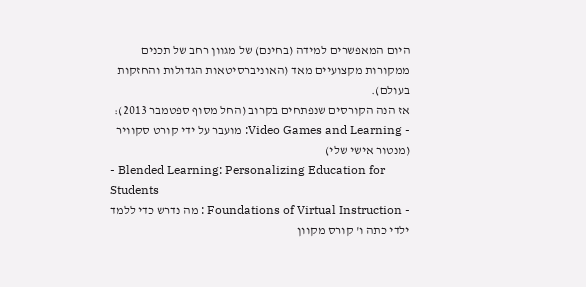היום המאפשרים למידה (בחינם) של מגוון רחב של תכנים ממקורות מקצועיים מאד (האוניברסיטאות הגדולות והחזקות בעולם).
אז הנה הקורסים שנפתחים בקרוב (החל מסוף ספטמבר 2013):
- Video Games and Learning: מועבר על ידי קורט סקוויר (מנטור אישי שלי)
- Blended Learning: Personalizing Education for Students
- Foundations of Virtual Instruction : מה נדרש כדי ללמד ילדי כתה ו' קורס מקוון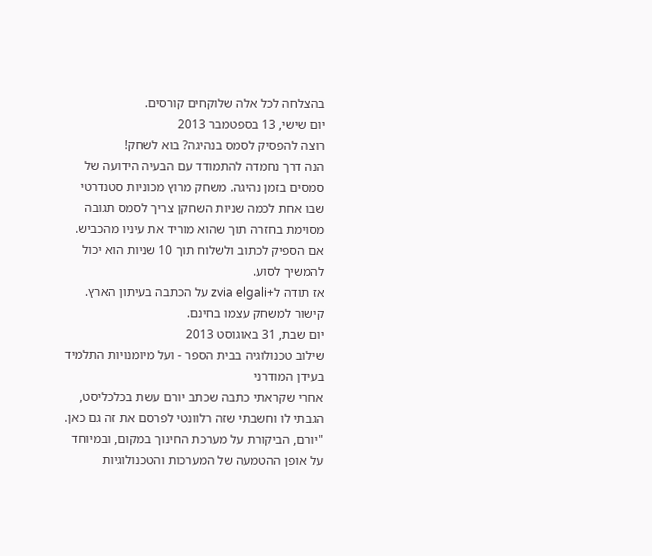בהצלחה לכל אלה שלוקחים קורסים.
יום שישי, 13 בספטמבר 2013
רוצה להפסיק לסמס בנהיגה? בוא לשחק!
הנה דרך נחמדה להתמודד עם הבעיה הידועה של סמסים בזמן נהיגה. משחק מרוץ מכוניות סטנדרטי שבו אחת לכמה שניות השחקן צריך לסמס תגובה מסוימת בחזרה תוך שהוא מוריד את עיניו מהכביש. אם הספיק לכתוב ולשלוח תוך 10 שניות הוא יכול להמשיך לסוע.
אז תודה ל+zvia elgali על הכתבה בעיתון הארץ.
קישור למשחק עצמו בחינם.
יום שבת, 31 באוגוסט 2013
שילוב טכנולוגיה בבית הספר - ועל מיומנויות התלמיד בעידן המודרני
אחרי שקראתי כתבה שכתב יורם עשת בכלכליסט, הגבתי לו וחשבתי שזה רלוונטי לפרסם את זה גם כאן.
"יורם, הביקורת על מערכת החינוך במקום, ובמיוחד על אופן ההטמעה של המערכות והטכנולוגיות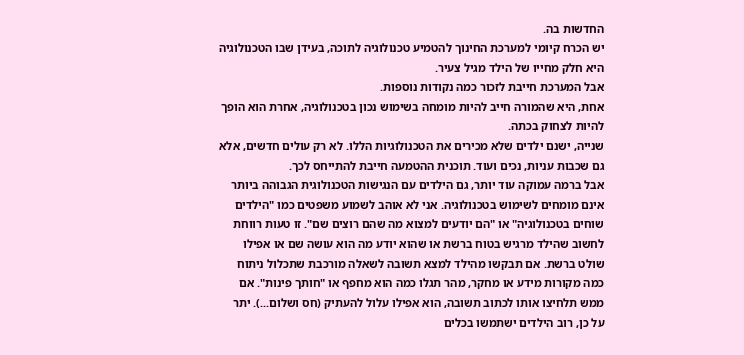החדשות בה.
יש הכרח קיומי למערכת החינוך להטמיע טכנולוגיה לתוכה, בעידן שבו הטכנולוגיה היא חלק מחייו של הילד מגיל צעיר.
אבל המערכת חייבת לזכור כמה נקודות נוספות.
אחת, היא שהמורה חייב להיות מומחה בשימוש נכון בטכנולוגיה, אחרת הוא הופך להיות לצחוק בכתה.
שנייה, ישנם ילדים שלא מכירים את הטכנולוגיות הללו. לא רק עולים חדשים, אלא גם שכבות עניות, נכים ועוד. תוכנית ההטמעה חייבת להתייחס לכך.
אבל ברמה עמוקה עוד יותר, גם הילדים עם הנגישות הטכנולוגית הגבוהה ביותר אינם מומחים לשימוש בטכנולוגיה. אני לא אוהב לשמוע משפטים כמו "הילדים שוחים בטכנולוגיה" או "הם יודעים למצוא מה שהם רוצים שם". זו טעות רווחת לחשוב שהילד מרגיש בטוח ברשת או שהוא יודע מה הוא עושה שם או אפילו שולט ברשת. אם תבקשו מהילד למצא תשובה לשאלה מורכבת שתכלול ניתוח כמה מקורות מידע או מחקר, מהר תגלו כמה הוא מחפף או "חותך פינות". אם ממש תלחיצו אותו לכתוב תשובה, הוא אפילו עלול להעתיק (חס ושלום...). יתר על כן, רוב הילדים ישתמשו בכלים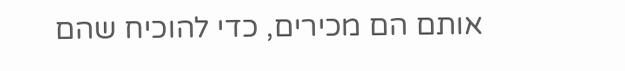אותם הם מכירים, כדי להוכיח שהם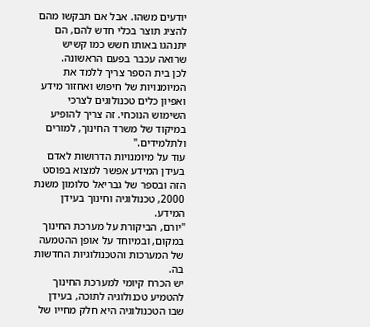יודעים משהו. אבל אם תבקשו מהם להציג תוצר בכלי חדש להם, הם יתנהגו באותו חשש כמו קשיש שרואה עכבר בפעם הראשונה.
לכן בית הספר צריך ללמד את המיומנויות של חיפוש ואחזור מידע ואפיון כלים טכנולוגים לצרכי השימוש הנוכחי. זה צריך להופיע במיקוד של משרד החינוך, למורים ולתלמידים."
עוד על מיומנויות הדרושות לאדם בעידן המידע אפשר למצוא בפוסט הזה ובספר של גבריאל סלומון משנת 2000, טכנולוגיה וחינוך בעידן המידע.
"יורם, הביקורת על מערכת החינוך במקום, ובמיוחד על אופן ההטמעה של המערכות והטכנולוגיות החדשות בה.
יש הכרח קיומי למערכת החינוך להטמיע טכנולוגיה לתוכה, בעידן שבו הטכנולוגיה היא חלק מחייו של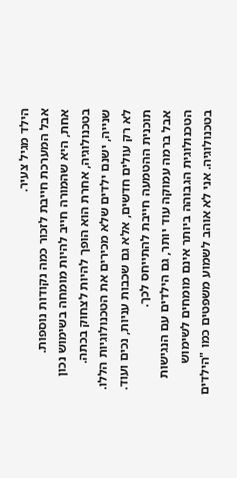הילד מגיל צעיר.
אבל המערכת חייבת לזכור כמה נקודות נוספות.
אחת, היא שהמורה חייב להיות מומחה בשימוש נכון בטכנולוגיה, אחרת הוא הופך להיות לצחוק בכתה.
שנייה, ישנם ילדים שלא מכירים את הטכנולוגיות הללו. לא רק עולים חדשים, אלא גם שכבות עניות, נכים ועוד. תוכנית ההטמעה חייבת להתייחס לכך.
אבל ברמה עמוקה עוד יותר, גם הילדים עם הנגישות הטכנולוגית הגבוהה ביותר אינם מומחים לשימוש בטכנולוגיה. אני לא אוהב לשמוע משפטים כמו "הילדים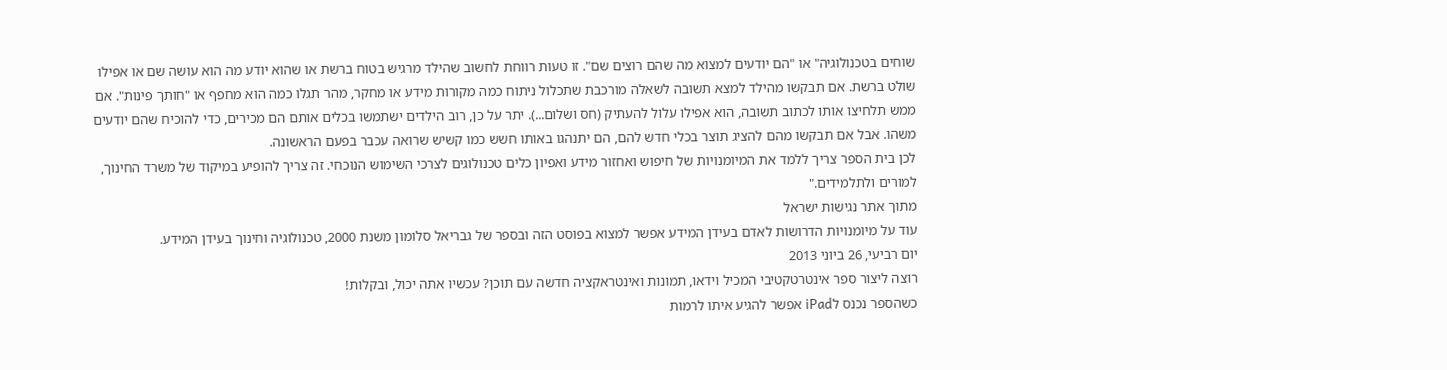שוחים בטכנולוגיה" או "הם יודעים למצוא מה שהם רוצים שם". זו טעות רווחת לחשוב שהילד מרגיש בטוח ברשת או שהוא יודע מה הוא עושה שם או אפילו שולט ברשת. אם תבקשו מהילד למצא תשובה לשאלה מורכבת שתכלול ניתוח כמה מקורות מידע או מחקר, מהר תגלו כמה הוא מחפף או "חותך פינות". אם ממש תלחיצו אותו לכתוב תשובה, הוא אפילו עלול להעתיק (חס ושלום...). יתר על כן, רוב הילדים ישתמשו בכלים אותם הם מכירים, כדי להוכיח שהם יודעים משהו. אבל אם תבקשו מהם להציג תוצר בכלי חדש להם, הם יתנהגו באותו חשש כמו קשיש שרואה עכבר בפעם הראשונה.
לכן בית הספר צריך ללמד את המיומנויות של חיפוש ואחזור מידע ואפיון כלים טכנולוגים לצרכי השימוש הנוכחי. זה צריך להופיע במיקוד של משרד החינוך, למורים ולתלמידים."
מתוך אתר נגישות ישראל
עוד על מיומנויות הדרושות לאדם בעידן המידע אפשר למצוא בפוסט הזה ובספר של גבריאל סלומון משנת 2000, טכנולוגיה וחינוך בעידן המידע.
יום רביעי, 26 ביוני 2013
רוצה ליצור ספר אינטרטקטיבי המכיל וידאו, תמונות ואינטראקציה חדשה עם תוכן? עכשיו אתה יכול, ובקלות!
כשהספר נכנס לiPad אפשר להגיע איתו לרמות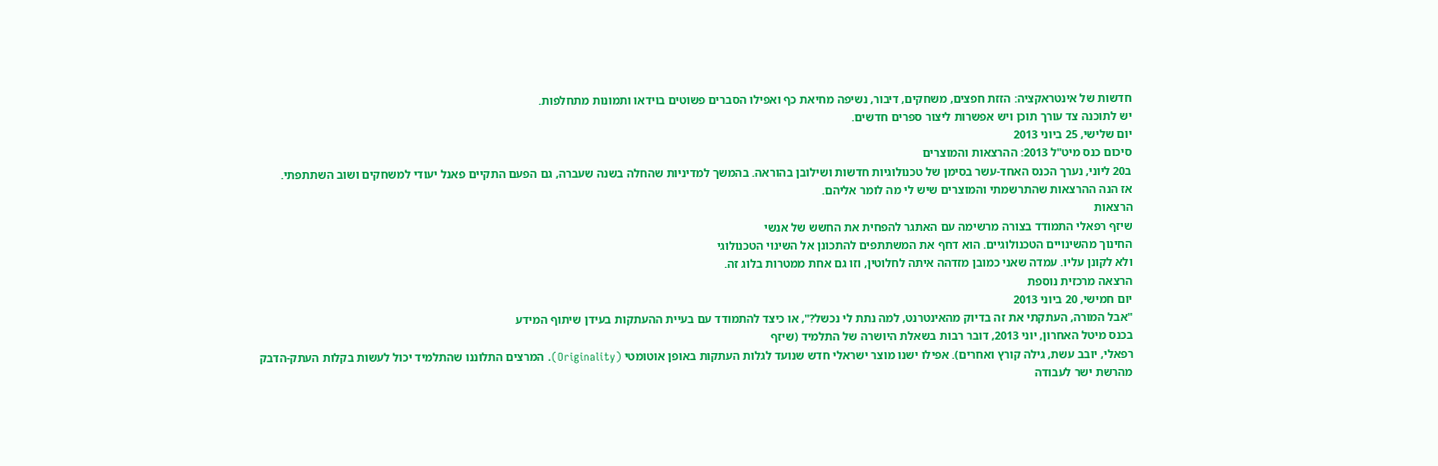חדשות של אינטראקציה: הזזת חפצים, משחקים, דיבור, נשיפה מחיאת כף ואפילו הסברים פשוטים בוידאו ותמונות מתחלפות.
יש לתוכנה צד עורך תוכן ויש אפשרות ליצור ספרים חדשים.
יום שלישי, 25 ביוני 2013
סיכום כנס מיט"ל 2013: ההרצאות והמוצרים
ב20 ליוני, נערך הכנס האחד-עשר בסימן של טכנולוגיות חדשות ושילובן בהוראה. בהמשך למדיניות שהחלה בשנה שעברה, גם הפעם התקיים פאנל יעודי למשחקים ושוב השתתפתי.
אז הנה ההרצאות שהתרשמתי והמוצרים שיש לי מה לומר אליהם.
הרצאות
שיזף רפאלי התמודד בצורה מרשימה עם האתגר להפחית את החשש של אנשי
החינוך מהשינויים הטכנולוגיים. הוא דחף את המשתתפים להתכונן אל השינוי הטכנולוגי
ולא לקונן עליו. עמדה שאני כמובן מזדהה איתה לחלוטין, וזו גם אחת ממטרות בלוג זה.
הרצאה מרכזית נוספת
יום חמישי, 20 ביוני 2013
"אבל המורה, העתקתי את זה בדיוק מהאינטרנט, למה נתת לי נכשל?", או כיצד להתמודד עם בעיית ההעתקות בעידן שיתוף המידע
בכנס מיטל האחרון, יוני 2013, דובר רבות בשאלת היושרה של התלמיד (שיזף
רפאלי, יובב עשת, גילה קורץ ואחרים). אפילו ישנו מוצר ישראלי חדש שנועד לגלות העתקות באופן אוטומטי (Originality). המרצים התלוננו שהתלמיד יכול לעשות בקלות העתק-הדבק
מהרשת ישר לעבודה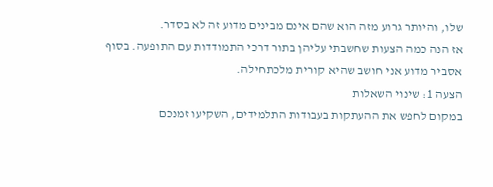שלו, והיותר גרוע מזה הוא שהם אינם מבינים מדוע זה לא בסדר.
אז הנה כמה הצעות שחשבתי עליהן בתור דרכי התמודדות עם התופעה. בסוף
אסביר מדוע אני חושב שהיא קורית מלכתחילה.
הצעה 1: שינוי השאלות
במקום לחפש את ההעתקות בעבודות התלמידים, השקיעו זמנכם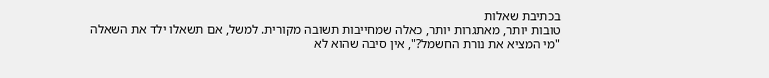בכתיבת שאלות
טובות יותר, מאתגרות יותר, כאלה שמחייבות תשובה מקורית. למשל, אם תשאלו ילד את השאלה
"מי המציא את נורת החשמל?", אין סיבה שהוא לא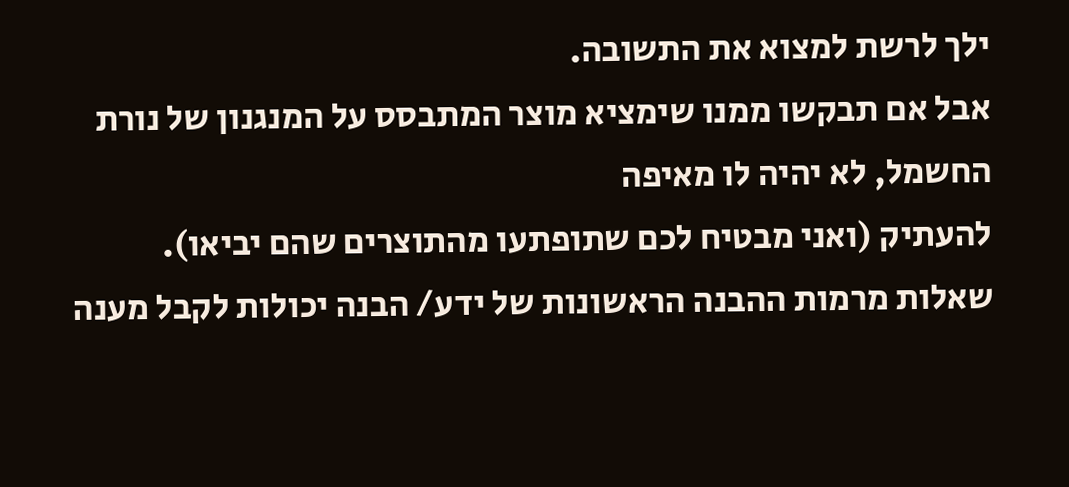ילך לרשת למצוא את התשובה.
אבל אם תבקשו ממנו שימציא מוצר המתבסס על המנגנון של נורת החשמל, לא יהיה לו מאיפה
להעתיק (ואני מבטיח לכם שתופתעו מהתוצרים שהם יביאו).
שאלות מרמות ההבנה הראשונות של ידע/ הבנה יכולות לקבל מענה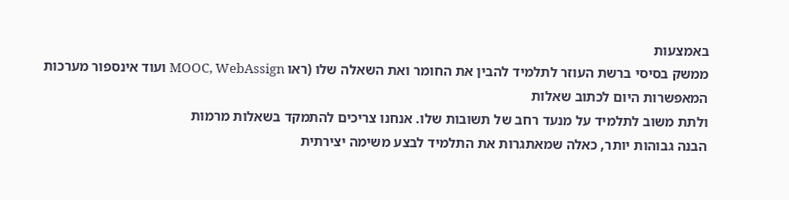באמצעות
ממשק בסיסי ברשת העוזר לתלמיד להבין את החומר ואת השאלה שלו (ראו MOOC, WebAssign ועוד אינספור מערכות המאפשרות היום לכתוב שאלות
ולתת משוב לתלמיד על מנעד רחב של תשובות שלו. אנחנו צריכים להתמקד בשאלות מרמות
הבנה גבוהות יותר, כאלה שמאתגרות את התלמיד לבצע משימה יצירתית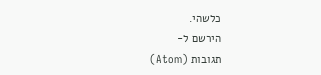כלשהי.
הירשם ל-
תגובות (Atom)